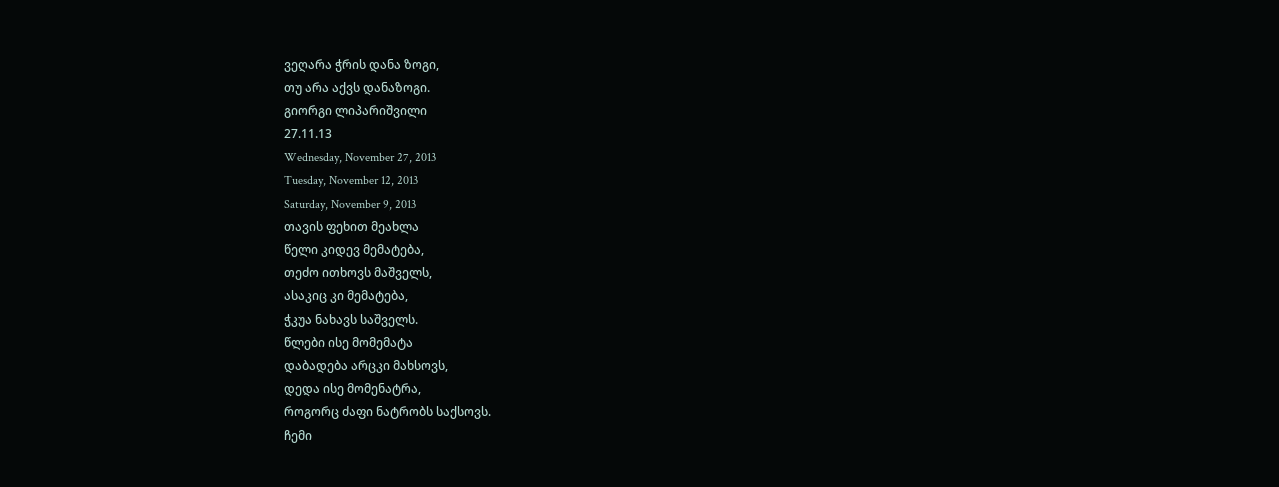ვეღარა ჭრის დანა ზოგი,
თუ არა აქვს დანაზოგი.
გიორგი ლიპარიშვილი
27.11.13
Wednesday, November 27, 2013
Tuesday, November 12, 2013
Saturday, November 9, 2013
თავის ფეხით მეახლა
წელი კიდევ მემატება,
თეძო ითხოვს მაშველს,
ასაკიც კი მემატება,
ჭკუა ნახავს საშველს.
წლები ისე მომემატა
დაბადება არცკი მახსოვს,
დედა ისე მომენატრა,
როგორც ძაფი ნატრობს საქსოვს.
ჩემი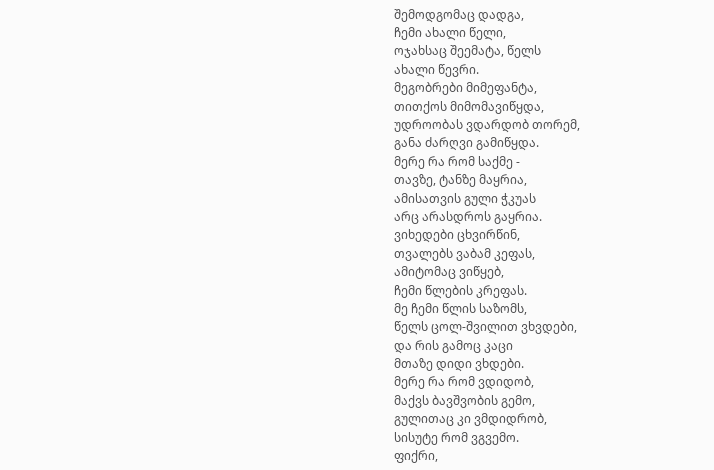შემოდგომაც დადგა,
ჩემი ახალი წელი,
ოჯახსაც შეემატა, წელს
ახალი წევრი.
მეგობრები მიმეფანტა,
თითქოს მიმომავიწყდა,
უდროობას ვდარდობ თორემ,
განა ძარღვი გამიწყდა.
მერე რა რომ საქმე -
თავზე, ტანზე მაყრია,
ამისათვის გული ჭკუას
არც არასდროს გაყრია.
ვიხედები ცხვირწინ,
თვალებს ვაბამ კეფას,
ამიტომაც ვიწყებ,
ჩემი წლების კრეფას.
მე ჩემი წლის საზომს,
წელს ცოლ-შვილით ვხვდები,
და რის გამოც კაცი
მთაზე დიდი ვხდები.
მერე რა რომ ვდიდობ,
მაქვს ბავშვობის გემო,
გულითაც კი ვმდიდრობ,
სისუტე რომ ვგვემო.
ფიქრი,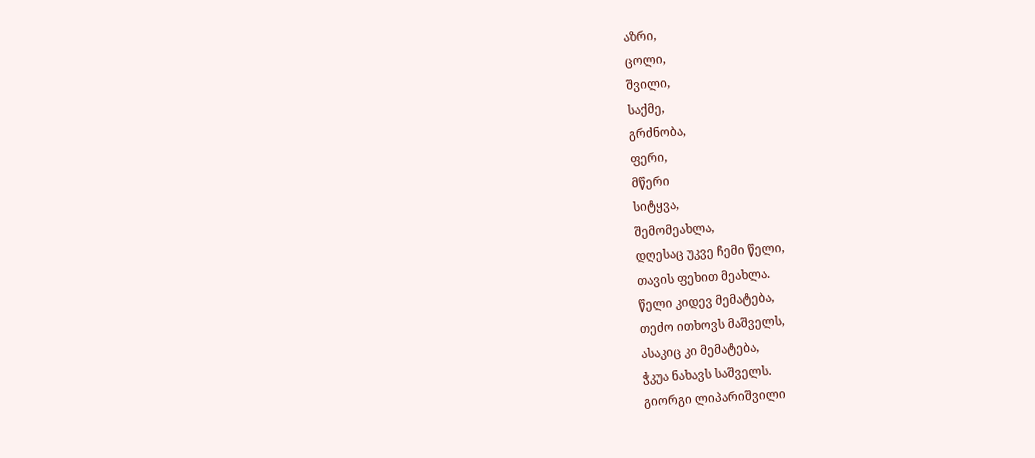აზრი,
ცოლი,
შვილი,
საქმე,
გრძნობა,
ფერი,
მწერი
სიტყვა,
შემომეახლა,
დღესაც უკვე ჩემი წელი,
თავის ფეხით მეახლა.
წელი კიდევ მემატება,
თეძო ითხოვს მაშველს,
ასაკიც კი მემატება,
ჭკუა ნახავს საშველს.
გიორგი ლიპარიშვილი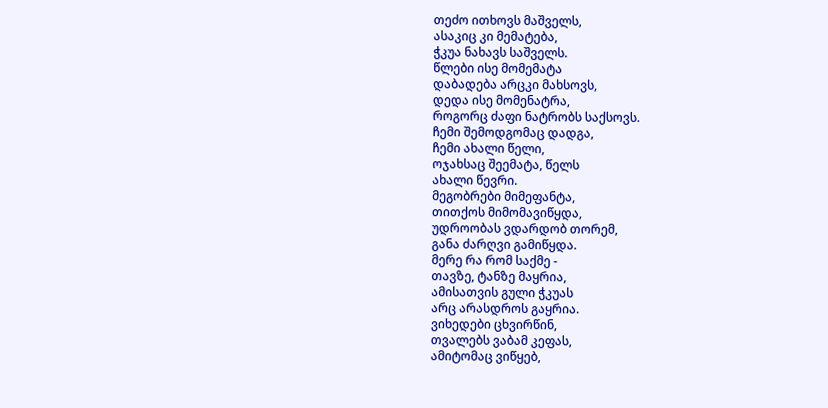თეძო ითხოვს მაშველს,
ასაკიც კი მემატება,
ჭკუა ნახავს საშველს.
წლები ისე მომემატა
დაბადება არცკი მახსოვს,
დედა ისე მომენატრა,
როგორც ძაფი ნატრობს საქსოვს.
ჩემი შემოდგომაც დადგა,
ჩემი ახალი წელი,
ოჯახსაც შეემატა, წელს
ახალი წევრი.
მეგობრები მიმეფანტა,
თითქოს მიმომავიწყდა,
უდროობას ვდარდობ თორემ,
განა ძარღვი გამიწყდა.
მერე რა რომ საქმე -
თავზე, ტანზე მაყრია,
ამისათვის გული ჭკუას
არც არასდროს გაყრია.
ვიხედები ცხვირწინ,
თვალებს ვაბამ კეფას,
ამიტომაც ვიწყებ,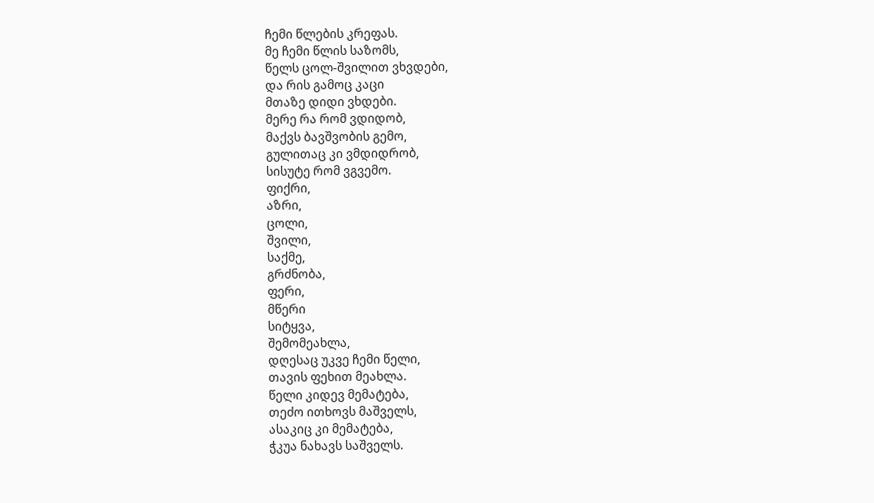ჩემი წლების კრეფას.
მე ჩემი წლის საზომს,
წელს ცოლ-შვილით ვხვდები,
და რის გამოც კაცი
მთაზე დიდი ვხდები.
მერე რა რომ ვდიდობ,
მაქვს ბავშვობის გემო,
გულითაც კი ვმდიდრობ,
სისუტე რომ ვგვემო.
ფიქრი,
აზრი,
ცოლი,
შვილი,
საქმე,
გრძნობა,
ფერი,
მწერი
სიტყვა,
შემომეახლა,
დღესაც უკვე ჩემი წელი,
თავის ფეხით მეახლა.
წელი კიდევ მემატება,
თეძო ითხოვს მაშველს,
ასაკიც კი მემატება,
ჭკუა ნახავს საშველს.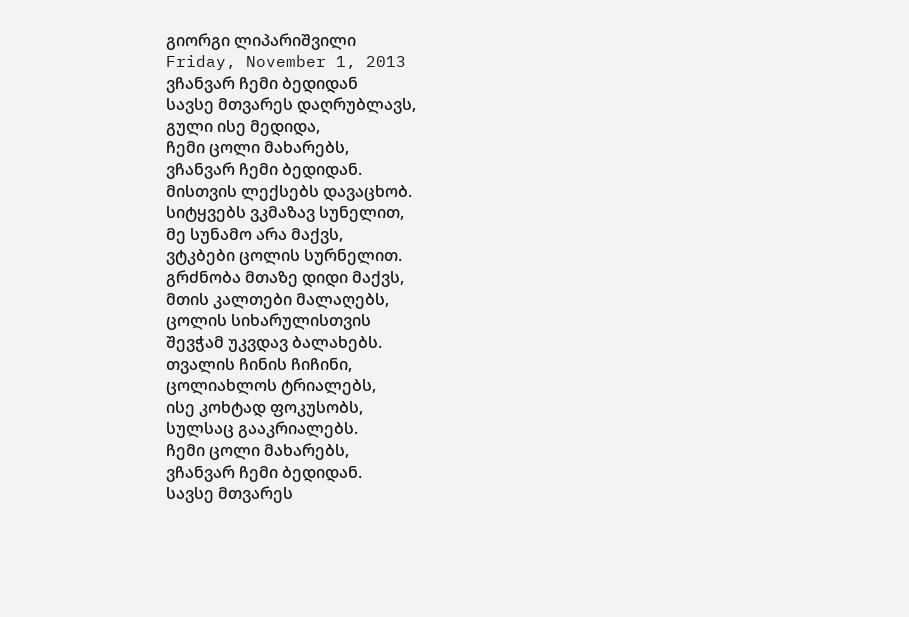გიორგი ლიპარიშვილი
Friday, November 1, 2013
ვჩანვარ ჩემი ბედიდან
სავსე მთვარეს დაღრუბლავს,
გული ისე მედიდა,
ჩემი ცოლი მახარებს,
ვჩანვარ ჩემი ბედიდან.
მისთვის ლექსებს დავაცხობ.
სიტყვებს ვკმაზავ სუნელით,
მე სუნამო არა მაქვს,
ვტკბები ცოლის სურნელით.
გრძნობა მთაზე დიდი მაქვს,
მთის კალთები მალაღებს,
ცოლის სიხარულისთვის
შევჭამ უკვდავ ბალახებს.
თვალის ჩინის ჩიჩინი,
ცოლიახლოს ტრიალებს,
ისე კოხტად ფოკუსობს,
სულსაც გააკრიალებს.
ჩემი ცოლი მახარებს,
ვჩანვარ ჩემი ბედიდან.
სავსე მთვარეს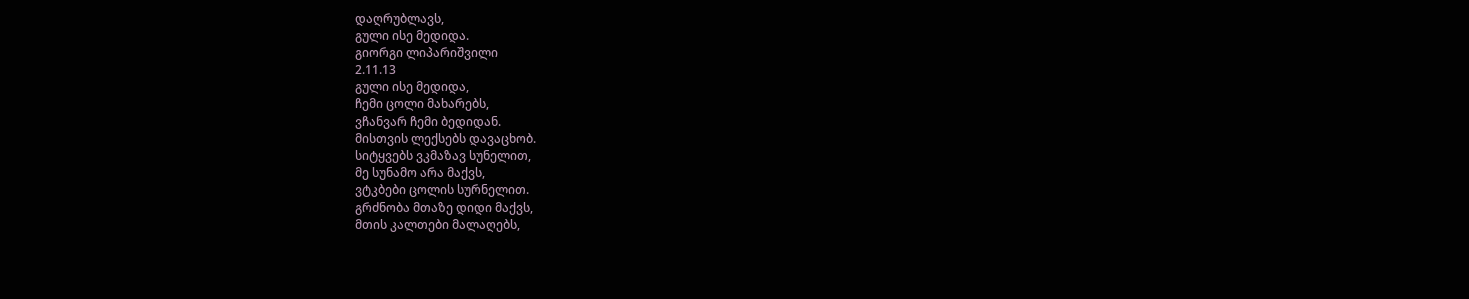დაღრუბლავს,
გული ისე მედიდა.
გიორგი ლიპარიშვილი
2.11.13
გული ისე მედიდა,
ჩემი ცოლი მახარებს,
ვჩანვარ ჩემი ბედიდან.
მისთვის ლექსებს დავაცხობ.
სიტყვებს ვკმაზავ სუნელით,
მე სუნამო არა მაქვს,
ვტკბები ცოლის სურნელით.
გრძნობა მთაზე დიდი მაქვს,
მთის კალთები მალაღებს,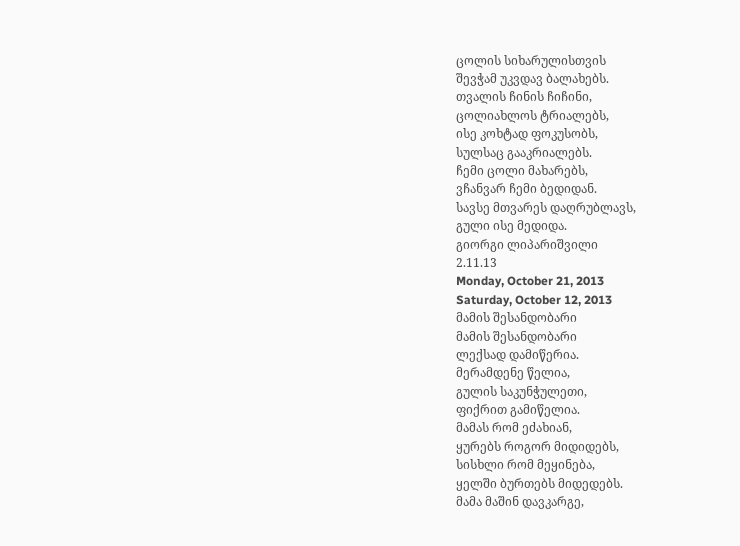ცოლის სიხარულისთვის
შევჭამ უკვდავ ბალახებს.
თვალის ჩინის ჩიჩინი,
ცოლიახლოს ტრიალებს,
ისე კოხტად ფოკუსობს,
სულსაც გააკრიალებს.
ჩემი ცოლი მახარებს,
ვჩანვარ ჩემი ბედიდან.
სავსე მთვარეს დაღრუბლავს,
გული ისე მედიდა.
გიორგი ლიპარიშვილი
2.11.13
Monday, October 21, 2013
Saturday, October 12, 2013
მამის შესანდობარი
მამის შესანდობარი
ლექსად დამიწერია.
მერამდენე წელია,
გულის საკუნჭულეთი,
ფიქრით გამიწელია.
მამას რომ ეძახიან,
ყურებს როგორ მიდიდებს,
სისხლი რომ მეყინება,
ყელში ბურთებს მიდედებს.
მამა მაშინ დავკარგე,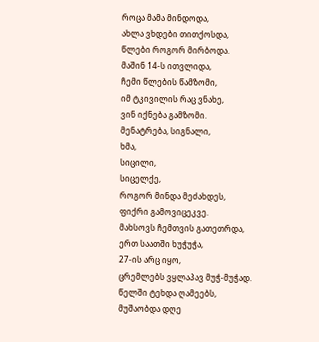როცა მამა მინდოდა,
ახლა ვხდები თითქოსდა,
წლები როგორ მირბოდა.
მაშინ 14-ს ითვლიდა,
ჩემი წლების წამზომი,
იმ ტკივილის რაც ვნახე,
ვინ იქნება გამზომი.
მენატრება, სიგნალი,
ხმა,
სიცილი,
სიცელქე,
როგორ მინდა მეძახდეს,
ფიქრი გამოვიცეკვე.
მახსოვს ჩემთვის გათეთრდა,
ერთ საათში ხუჭუჭა,
27-ის არც იყო,
ცრემლებს ვყლაპავ მუჭ-მუჭად.
წელში ტეხდა ღამეებს,
მუშაობდა დღე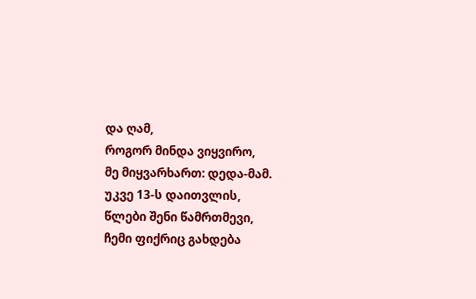და ღამ,
როგორ მინდა ვიყვირო,
მე მიყვარხართ: დედა-მამ.
უკვე 13-ს დაითვლის,
წლები შენი წამრთმევი,
ჩემი ფიქრიც გახდება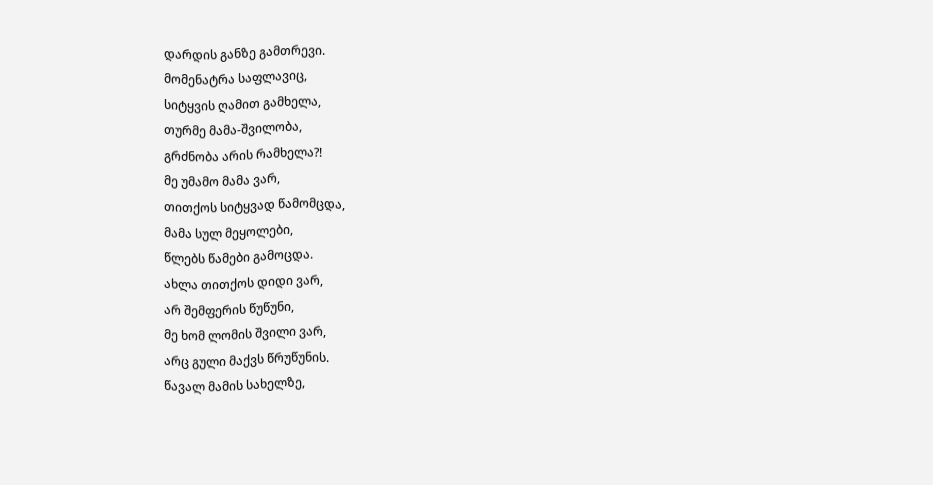დარდის განზე გამთრევი.
მომენატრა საფლავიც,
სიტყვის ღამით გამხელა,
თურმე მამა-შვილობა,
გრძნობა არის რამხელა?!
მე უმამო მამა ვარ,
თითქოს სიტყვად წამომცდა,
მამა სულ მეყოლები,
წლებს წამები გამოცდა.
ახლა თითქოს დიდი ვარ,
არ შემფერის წუწუნი,
მე ხომ ლომის შვილი ვარ,
არც გული მაქვს წრუწუნის.
წავალ მამის სახელზე,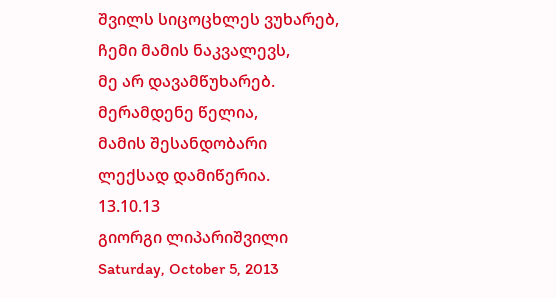შვილს სიცოცხლეს ვუხარებ,
ჩემი მამის ნაკვალევს,
მე არ დავამწუხარებ.
მერამდენე წელია,
მამის შესანდობარი
ლექსად დამიწერია.
13.10.13
გიორგი ლიპარიშვილი
Saturday, October 5, 2013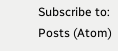Subscribe to:
Posts (Atom)